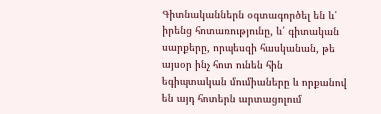Գիտնականներն օգտագործել են և՛ իրենց հոտառությունը, և՛ գիտական սարքերը, որպեսզի հասկանան, թե այսօր ինչ հոտ ունեն հին եգիպտական մումիաները և որքանով են այդ հոտերն արտացոլում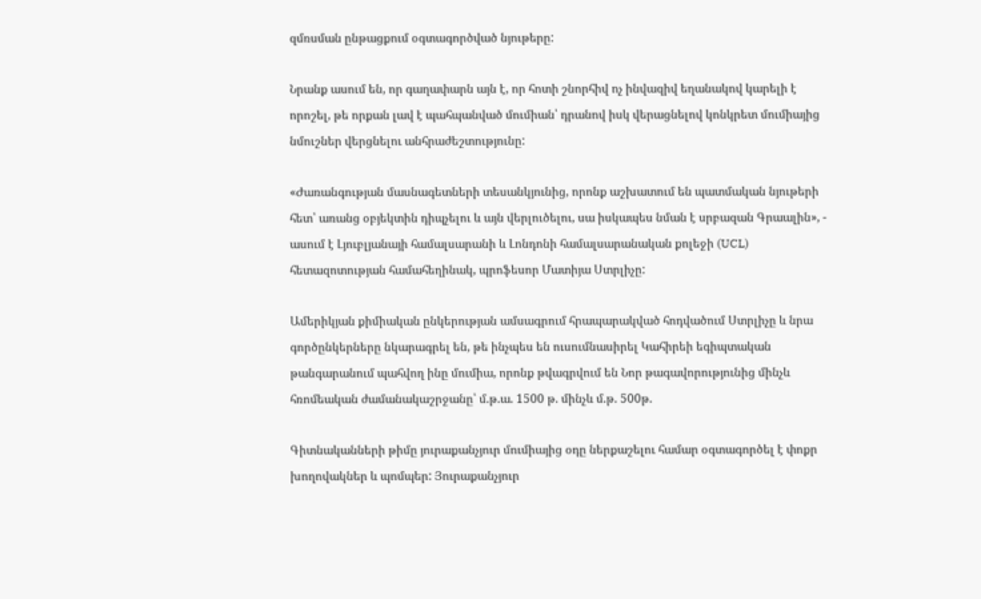զմռսման ընթացքում օգտագործված նյութերը:

Նրանք ասում են, որ գաղափարն այն է, որ հոտի շնորհիվ ոչ ինվազիվ եղանակով կարելի է որոշել, թե որքան լավ է պահպանված մումիան՝ դրանով իսկ վերացնելով կոնկրետ մումիայից նմուշներ վերցնելու անհրաժեշտությունը:

«Ժառանգության մասնագետների տեսանկյունից, որոնք աշխատում են պատմական նյութերի հետ՝ առանց օբյեկտին դիպչելու և այն վերլուծելու, սա իսկապես նման է սրբազան Գրաալին», - ասում է Լյուբլյանայի համալսարանի և Լոնդոնի համալսարանական քոլեջի (UCL) հետազոտության համահեղինակ, պրոֆեսոր Մատիյա Ստրլիչը:

Ամերիկյան քիմիական ընկերության ամսագրում հրապարակված հոդվածում Ստրլիչը և նրա գործընկերները նկարագրել են, թե ինչպես են ուսումնասիրել Կահիրեի եգիպտական թանգարանում պահվող ինը մումիա, որոնք թվագրվում են Նոր թագավորությունից մինչև հռոմեական ժամանակաշրջանը՝ մ.թ.ա. 1500 թ. մինչև մ.թ. 500թ.

Գիտնականների թիմը յուրաքանչյուր մումիայից օդը ներքաշելու համար օգտագործել է փոքր խողովակներ և պոմպեր: Յուրաքանչյուր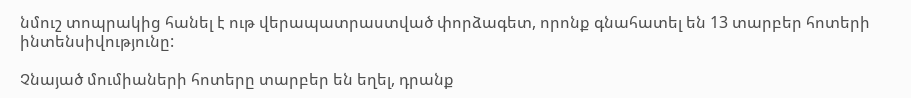նմուշ տոպրակից հանել է ութ վերապատրաստված փորձագետ, որոնք գնահատել են 13 տարբեր հոտերի ինտենսիվությունը:

Չնայած մումիաների հոտերը տարբեր են եղել, դրանք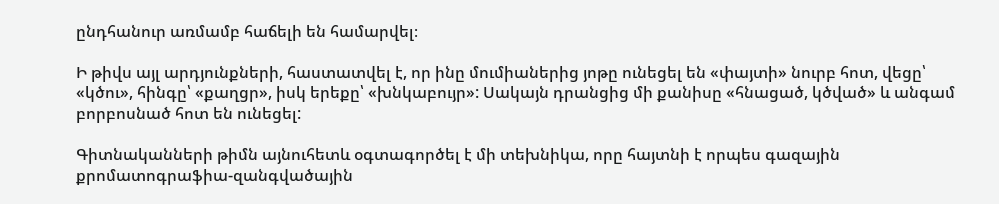ընդհանուր առմամբ հաճելի են համարվել։

Ի թիվս այլ արդյունքների, հաստատվել է, որ ինը մումիաներից յոթը ունեցել են «փայտի» նուրբ հոտ, վեցը՝ «կծու», հինգը՝ «քաղցր», իսկ երեքը՝ «խնկաբույր»: Սակայն դրանցից մի քանիսը «հնացած, կծված» և անգամ բորբոսնած հոտ են ունեցել:

Գիտնականների թիմն այնուհետև օգտագործել է մի տեխնիկա, որը հայտնի է որպես գազային քրոմատոգրաֆիա-զանգվածային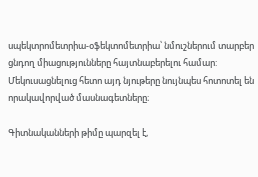սպեկտրոմետրիա-օֆեկտոմետրիա՝ նմուշներում տարբեր ցնդող միացությունները հայտնաբերելու համար: Մեկուսացնելուց հետո այդ նյութերը նույնպես հոտոտել են որակավորված մասնագետները։

Գիտնականների թիմը պարզել է,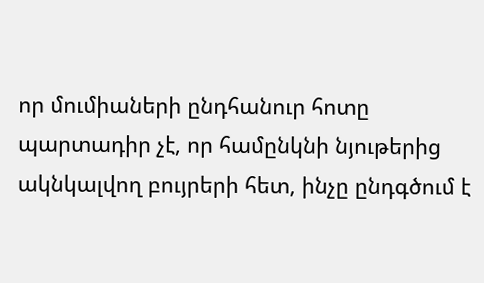որ մումիաների ընդհանուր հոտը պարտադիր չէ, որ համընկնի նյութերից ակնկալվող բույրերի հետ, ինչը ընդգծում է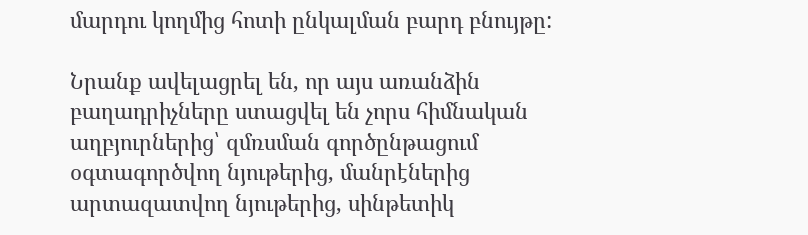մարդու կողմից հոտի ընկալման բարդ բնույթը:

Նրանք ավելացրել են, որ այս առանձին բաղադրիչները ստացվել են չորս հիմնական աղբյուրներից՝ զմռսման գործընթացում օգտագործվող նյութերից, մանրէներից արտազատվող նյութերից, սինթետիկ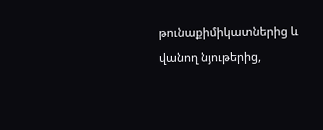թունաքիմիկատներից և վանող նյութերից,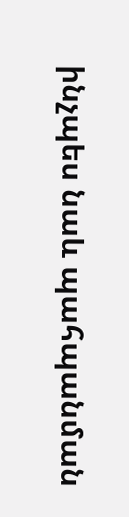ինչպես նաև պահպանման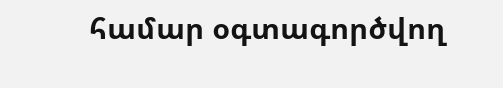համար օգտագործվող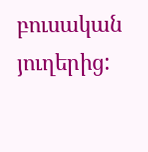բուսական յուղերից: